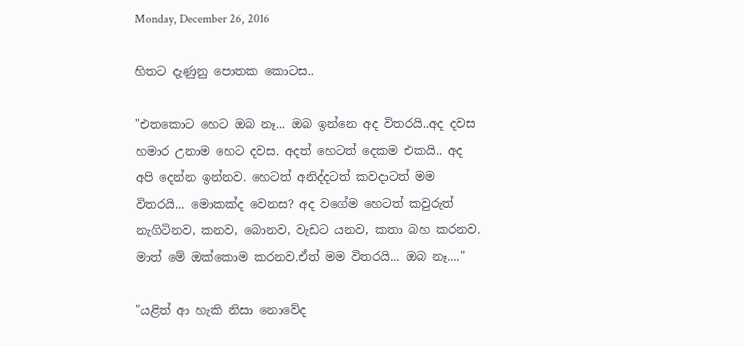Monday, December 26, 2016

හිතට දැණුනු පොතක කොටස..

"එතකොට හෙට ඔබ නෑ... ඔබ ඉන්නෙ අද විතරයි..අද දවස හමාර උනාම හෙට දවස. අදත් හෙටත් දෙකම එකයි.. අද අපි දෙන්න ඉන්නව. හෙටත් අනිද්දටත් කවදාටත් මම විතරයි... මොකක්ද වෙනස? අද වගේම හෙටත් කවුරුත් නැගිටිනව, කනව, බොනව, වැඩට යනව, කතා බහ කරනව. මාත් මේ ඔක්කොම කරනව.ඒත් මම විතරයි... ඔබ නෑ...."

"යළිත් ආ හැකි නිසා නොවේද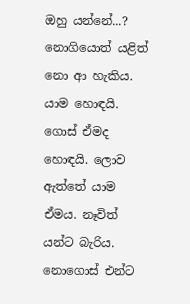ඔහු යන්නේ...? නොගියොත් යළිත් නො ආ හැකිය. යාම හොඳයි. ගොස් ඒමද හොඳයි. ලොව ඇත්තේ යාම ඒමය. නෑවිත් යන්ට බැරිය. නොගොස් එන්ට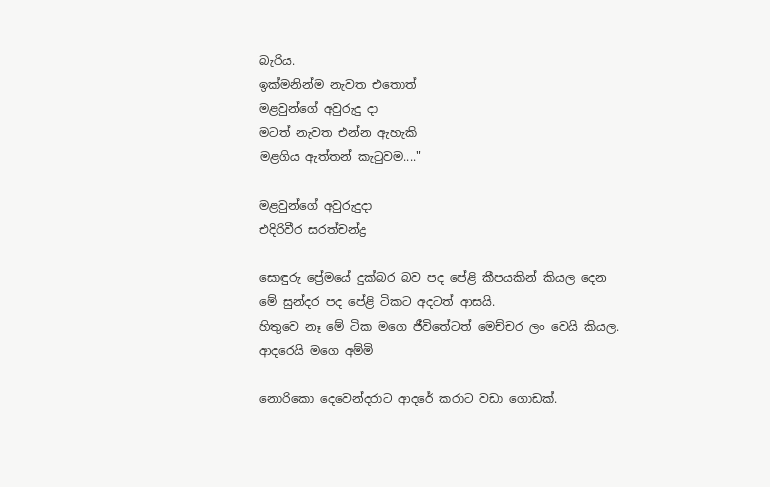බැරිය.
ඉක්මනින්ම නැවත එතොත්
මළවුන්ගේ අවුරුදු දා
මටත් නැවත එන්න ඇහැකි
මළගිය ඇත්තන් කැ‍ටුවම...."

මළවුන්ගේ අවුරුදුදා
එදිරිවීර සරත්චන්ද්‍ර

සොඳුරු ප්‍රේමයේ දුක්බර බව පද පේළි කීපයකින් කියල දෙන මේ සුන්දර පද පේළි ටිකට අදටත් ආසයි.
හිතුවෙ නෑ මේ ටික මගෙ ජීවිතේටත් මෙච්චර ලං වෙයි කියල.
ආදරෙයි මගෙ අම්මි

නොරිකො දෙවෙන්දරාට ආදරේ කරාට වඩා ගොඩක්.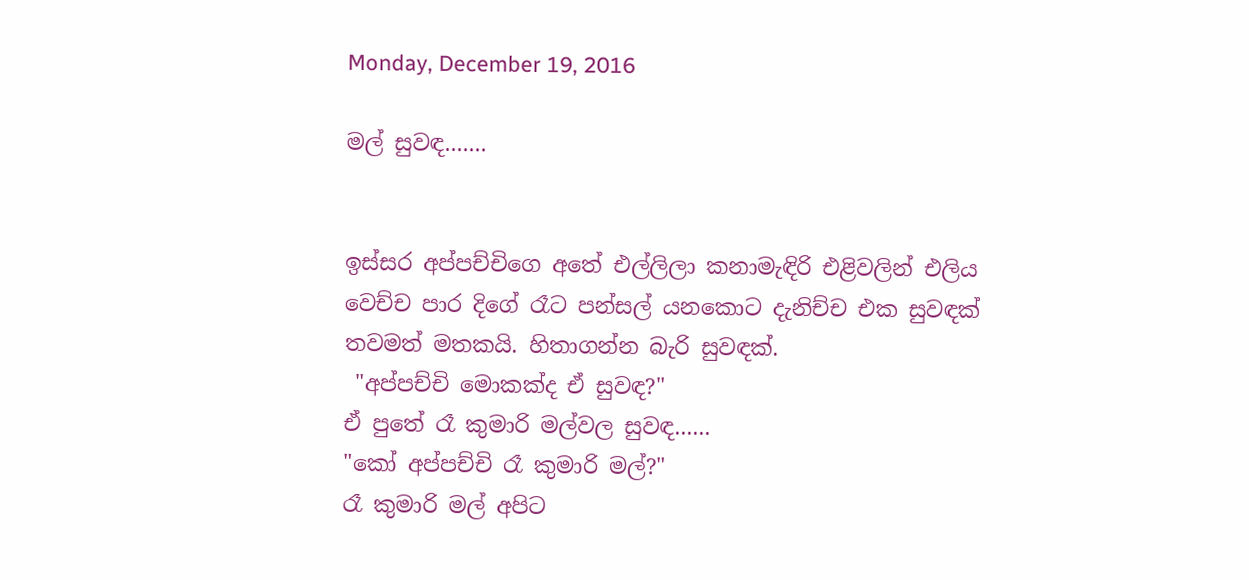Monday, December 19, 2016

මල් සුවඳ.......


ඉස්සර අප්පච්චිගෙ අතේ එල්ලිලා කනාමැඳිරි එළිවලින් එලිය වෙච්ච පාර දිගේ රෑට පන්සල් යනකොට දැනිච්ච එක සුවඳක් තවමත් මතකයි. හිතාගන්න බැරි සුවඳක්.
 "අප්පච්චි මොකක්ද ඒ සුවඳ?"
ඒ පුතේ රෑ කුමාරි මල්වල සුවඳ......
"කෝ අප්පච්චි රෑ කුමාරි මල්?"
රෑ කුමාරි මල් අපිට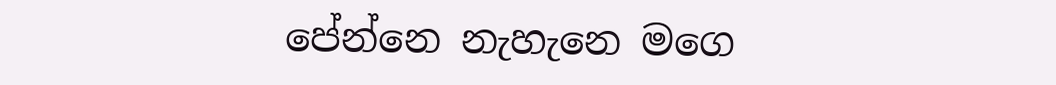පේන්නෙ නැහැනෙ මගෙ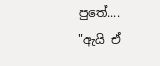පුතේ....
"ඇයි ඒ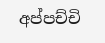අප්පච්චි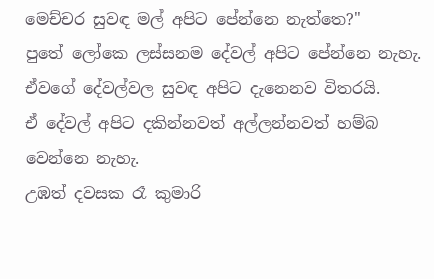මෙච්චර සුවඳ මල් අපිට පේන්නෙ නැත්තෙ?"
පුතේ ලෝකෙ ලස්සනම දේවල් අපිට පේන්නෙ නැහැ. ඒවගේ දේවල්වල සුවඳ අපිට දැනෙනව විතරයි.
ඒ දේවල් අපිට දකින්නවත් අල්ලන්නවත් හම්බ වෙන්නෙ නැහැ.
උඹත් දවසක රෑ කුමාරි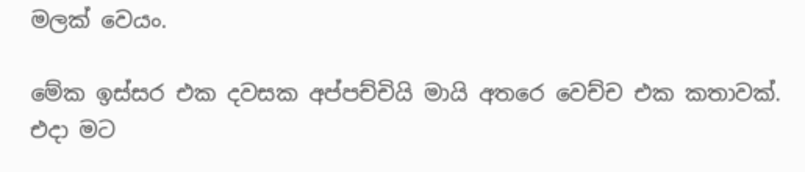මලක් වෙයං.

මේක ඉස්සර එක දවසක අප්පච්චියි මායි අතරෙ වෙච්ච එක කතාවක්. එදා මට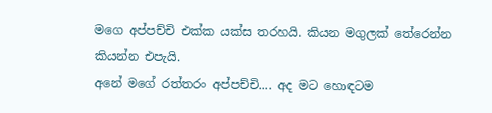මගෙ අප්පච්චි එක්ක යක්ස තරහයි. කියන මගුලක් තේරෙන්න කියන්න එපැයි.
අනේ මගේ රත්තරං අප්පච්චි.... අද මට හොඳටම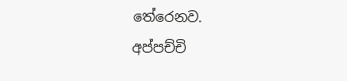තේරෙනව.
අප්පච්චි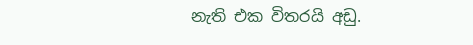නැති එක විතරයි අඩු.